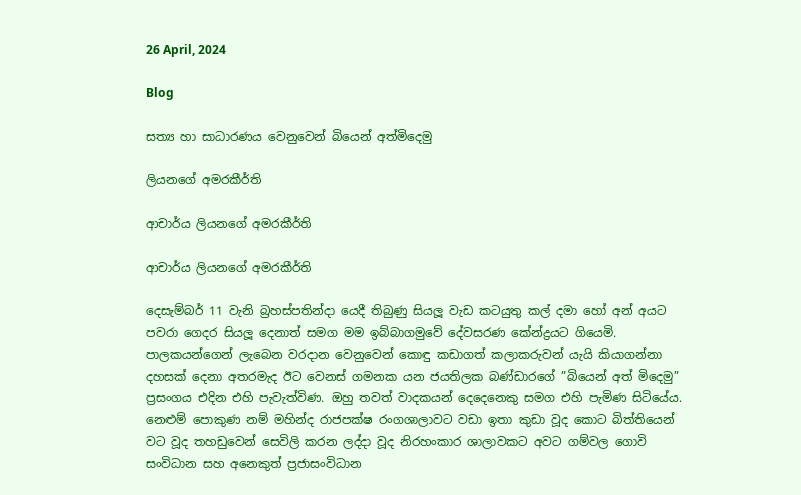26 April, 2024

Blog

සත්‍ය හා සාධාරණය වෙනුවෙන් බියෙන් අත්මිදෙමු

ලියනගේ අමරකීර්ති

ආචාර්ය ලියනගේ අමරකීර්ති

ආචාර්ය ලියනගේ අමරකීර්ති

දෙසැම්බර් 11 වැනි බ්‍රහස්පතින්දා යෙදී තිබුණු සියලූ වැඩ කටයුතු කල් දමා හෝ අන් අයට පවරා ගෙදර සියලූ දෙනාත් සමග මම ඉබ්බාගමුවේ දේවසරණ කේන්ද්‍රයට ගියෙමි. පාලකයන්ගෙන් ලැබෙන වරදාන වෙනුවෙන් කොඳු කඩාගත් කලාකරුවන් යැයි කියාගන්නා දහසක් දෙනා අතරමැද ඊට වෙනස් ගමනක යන ජයතිලක බණ්ඩාරගේ ”බියෙන් අත් මිදෙමු” ප්‍රසංගය එදින එහි පැවැත්විණ. ඔහු තවත් වාදකයන් දෙදෙනෙකු සමග එහි පැමිණ සිටියේය. නෙළුම් පොකුණ නම් මහින්ද රාජපක්ෂ රංගශාලාවට වඩා ඉතා කුඩා වූද කොට බිත්තියෙන් වට වූද තහඩුවෙන් සෙවිලි කරන ලද්දා වූද නිරහංකාර ශාලාවකට අවට ගම්වල ගොවි සංවිධාන සහ අනෙකුත් ප්‍රජාසංවිධාන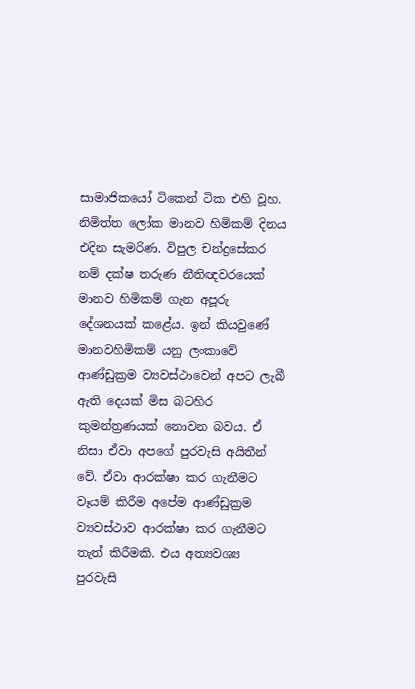සාමාජිකයෝ ටිකෙන් ටික එහි වූහ. නිමිත්ත ලෝක මානව හිමිකම් දිනය එදින සැමරිණ. විපුල චන්ද්‍රසේකර නම් දක්ෂ තරුණ නීතිඥවරයෙක් මානව හිමිකම් ගැන අපූරු දේශනයක් කළේය. ඉන් කියවුණේ මානවහිමිකම් යනු ලංකාවේ ආණ්ඩුක්‍රම ව්‍යවස්ථාවෙන් අපට ලැබී ඇති දෙයක් මිස බටහිර කුමන්ත්‍රණයක් නොවන බවය. ඒ නිසා ඒවා අපගේ පුරවැසි අයිතීන් වේ. ඒවා ආරක්ෂා කර ගැනීමට වෑයම් කිරීම අපේම ආණ්ඩුක්‍රම ව්‍යවස්ථාව ආරක්ෂා කර ගැනීමට තැත් කිරීමකි. එය අත්‍යවශ්‍ය පුරවැසි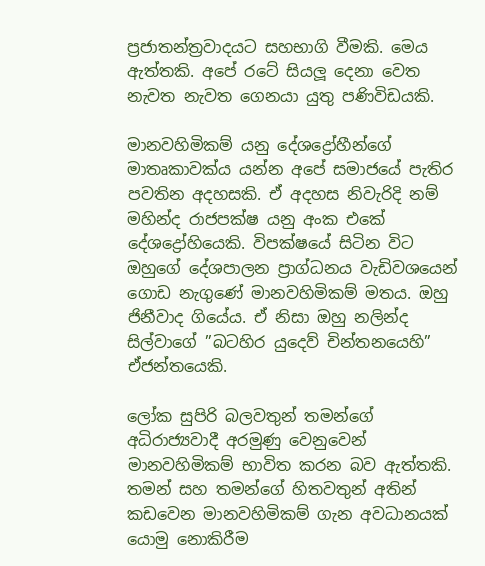ප්‍රජාතන්ත්‍රවාදයට සහභාගි වීමකි. මෙය ඇත්තකි. අපේ රටේ සියලූ දෙනා වෙත නැවත නැවත ගෙනයා යුතු පණිවිඩයකි.

මානවහිමිකම් යනු දේශද්‍රෝහීන්ගේ මාතෘකාවක්ය යන්න අපේ සමාජයේ පැතිර පවතින අදහසකි. ඒ අදහස නිවැරිදි නම් මහින්ද රාජපක්ෂ යනු අංක එකේ දේශද්‍රෝහියෙකි. විපක්ෂයේ සිටින විට ඔහුගේ දේශපාලන ප්‍රාග්ධනය වැඩිවශයෙන් ගොඩ නැගුණේ මානවහිමිකම් මතය. ඔහු ජිනීවාද ගියේය. ඒ නිසා ඔහු නලින්ද සිල්වාගේ ”බටහිර යුදෙව් චින්තනයෙහි” ඒජන්තයෙකි.

ලෝක සුපිරි බලවතුන් තමන්ගේ අධිරාජ්‍යවාදී අරමුණු වෙනුවෙන් මානවහිමිකම් භාවිත කරන බව ඇත්තකි. තමන් සහ තමන්ගේ හිතවතුන් අතින් කඩවෙන මානවහිමිකම් ගැන අවධානයක් යොමු නොකිරීම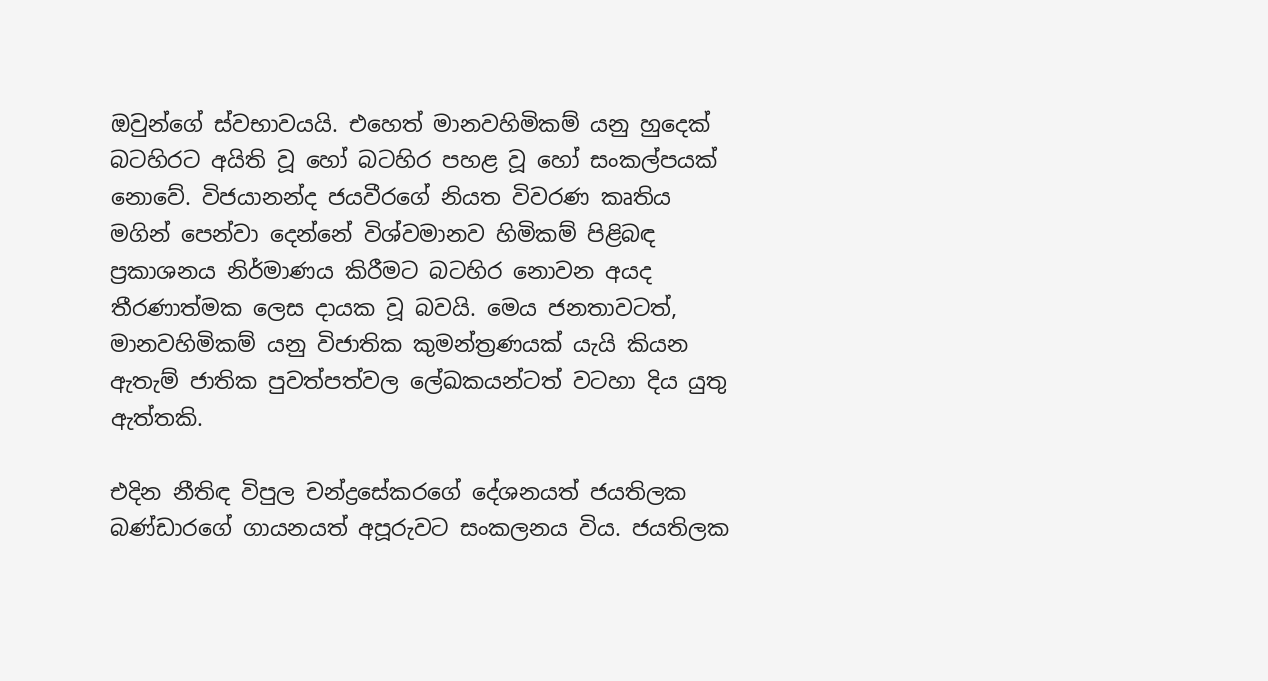ඔවුන්ගේ ස්වභාවයයි. එහෙත් මානවහිමිකම් යනු හුදෙක් බටහිරට අයිති වූ හෝ බටහිර පහළ වූ හෝ සංකල්පයක් නොවේ. විජයානන්ද ජයවීරගේ නියත විවරණ කෘතිය මගින් පෙන්වා දෙන්නේ විශ්වමානව හිමිකම් පිළිබඳ ප්‍රකාශනය නිර්මාණය කිරීමට බටහිර නොවන අයද තීරණාත්මක ලෙස දායක වූ බවයි. මෙය ජනතාවටත්, මානවහිමිකම් යනු විජාතික කුමන්ත්‍රණයක් යැයි කියන ඇතැම් ජාතික පුවත්පත්වල ලේඛකයන්ටත් වටහා දිය යුතු ඇත්තකි.

එදින නීතිඳ විපුල චන්ද්‍රසේකරගේ දේශනයත් ජයතිලක බණ්ඩාරගේ ගායනයත් අපූරුවට සංකලනය විය. ජයතිලක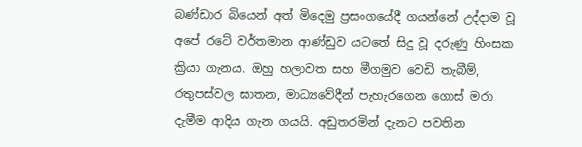බණ්ඩාර බියෙන් අත් මිදෙමු ප්‍රසංගයේදී ගයන්නේ උද්දාම වූ අපේ රටේ වර්තමාන ආණ්ඩුව යටතේ සිදු වූ දරුණු හිංසක ක්‍රියා ගැනය. ඔහු හලාවත සහ මීගමුව වෙඩි තැබීම්, රතුපස්වල ඝාතන, මාධ්‍යවේදීන් පැහැරගෙන ගොස් මරා දැමීම ආදිය ගැන ගයයි. අඩුතරමින් දැනට පවතින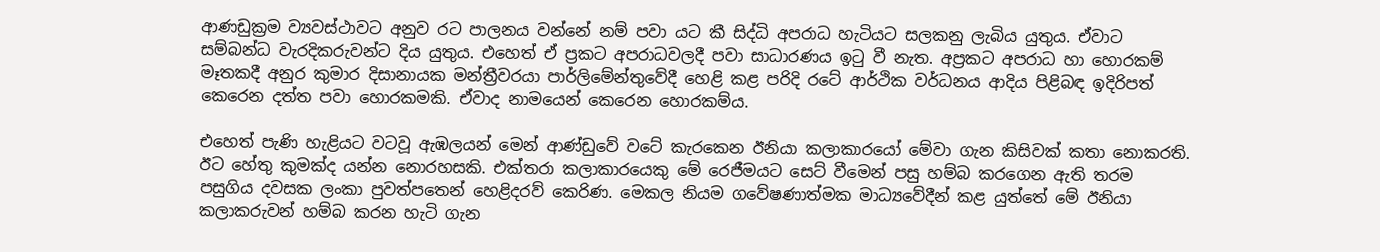ආණඩුක්‍රම ව්‍යවස්ථාවට අනුව රට පාලනය වන්නේ නම් පවා යට කී සිද්ධි අපරාධ හැටියට සලකනු ලැබිය යුතුය. ඒවාට සම්බන්ධ වැරදිකරුවන්ට දිය යුතුය. එහෙත් ඒ ප්‍රකට අපරාධවලදී පවා සාධාරණය ඉටු වී නැත. අප්‍රකට අපරාධ හා හොරකම් මෑතකදී අනුර කුමාර දිසානායක මන්ත්‍රීවරයා පාර්ලිමේන්තුවේදී හෙළි කළ පරිදි රටේ ආර්ථික වර්ධනය ආදිය පිළිබඳ ඉදිරිපත් කෙරෙන දත්ත පවා හොරකමකි. ඒවාද නාමයෙන් කෙරෙන හොරකම්ය.

එහෙත් පැණි හැළියට වටවූ ඇඹලයන් මෙන් ආණ්ඩුවේ වටේ කැරකෙන ඊනියා කලාකාරයෝ මේවා ගැන කිසිවක් කතා නොකරති. ඊට හේතු කුමක්ද යන්න නොරහසකි. එක්තරා කලාකාරයෙකු මේ රෙජීමයට සෙට් වීමෙන් පසු හම්බ කරගෙන ඇති තරම පසුගිය දවසක ලංකා පුවත්පතෙන් හෙළිදරව් කෙරිණ. මෙකල නියම ගවේෂණාත්මක මාධ්‍යවේදීන් කළ යුත්තේ මේ ඊනියා කලාකරුවන් හම්බ කරන හැටි ගැන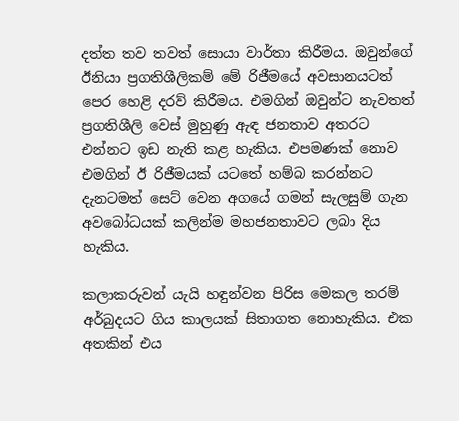දත්ත තව තවත් සොයා වාර්තා කිරීමය. ඔවුන්ගේ ඊනියා ප්‍රගතිශීලිකම් මේ රිජීමයේ අවසානයටත් පෙර හෙළි දරව් කිරීමය. එමගින් ඔවුන්ට නැවතත් ප්‍රගතිශීලි වෙස් මුහුණු ඇඳ ජනතාව අතරට එන්නට ඉඩ නැති කළ හැකිය. එපමණක් නොව එමගින් ඊ රිජීමයක් යටතේ හම්බ කරන්නට දැනටමත් සෙට් වෙන අගයේ ගමන් සැලසුම් ගැන අවබෝධයක් කලින්ම මහජනතාවට ලබා දිය හැකිය.

කලාකරුවන් යැයි හඳුන්වන පිරිස මෙකල තරම් අර්බුදයට ගිය කාලයක් සිතාගත නොහැකිය. එක අතකින් එය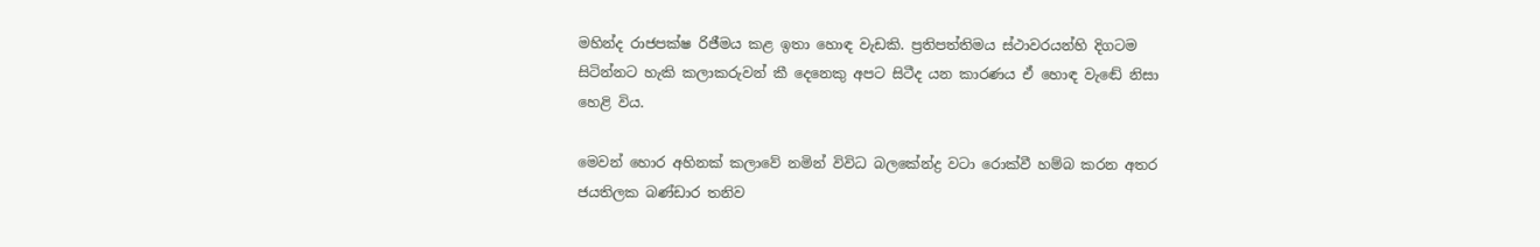මහින්ද රාජපක්ෂ රිජීමය කළ ඉතා හොඳ වැඩකි. ප්‍රතිපත්තිමය ස්ථාවරයන්හි දිගටම සිටින්නට හැකි කලාකරුවන් කී දෙනෙකු අපට සිටීද යන කාරණය ඒ හොඳ වැඬේ නිසා හෙළි විය.

මෙවන් හොර අහිනක් කලාවේ නමින් විවිධ බලකේන්ද්‍ර වටා රොක්වී හම්බ කරන අතර ජයතිලක බණ්ඩාර තනිව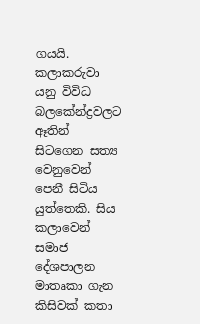ගයයි. කලාකරුවා යනු විවිධ බලකේන්ද්‍රවලට ඈතින් සිටගෙන සත්‍ය වෙනුවෙන් පෙනී සිටිය යුත්තෙකි. සිය කලාවෙන් සමාජ දේශපාලන මාතෘකා ගැන කිසිවක් කතා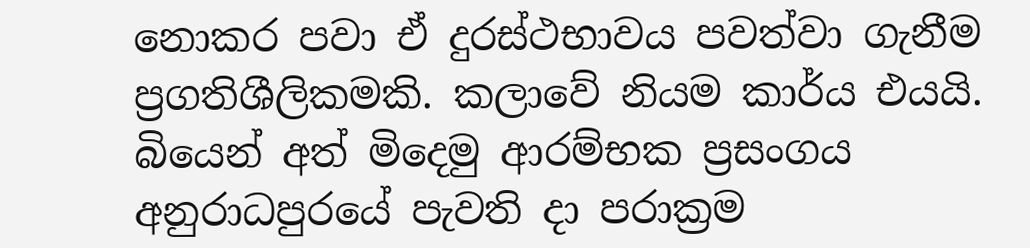නොකර පවා ඒ දුරස්ථභාවය පවත්වා ගැනීම ප්‍රගතිශීලිකමකි. කලාවේ නියම කාර්ය එයයි. බියෙන් අත් මිදෙමු ආරම්භක ප්‍රසංගය අනුරාධපුරයේ පැවති දා පරාක්‍රම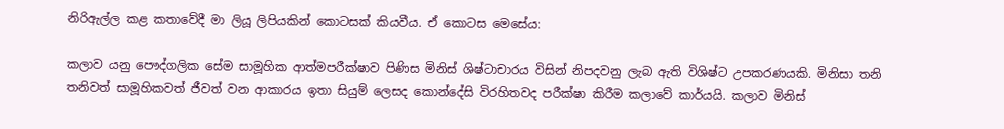නිරිඇල්ල කළ කතාවේදී මා ලියූ ලිපියකින් කොටසක් කියවීය. ඒ කොටස මෙසේය:

කලාව යනු පෞද්ගලික සේම සාමූහික ආත්මපරීක්ෂාව පිණිස මිනිස් ශිෂ්ටාචාරය විසින් නිපදවනු ලැබ ඇති විශිෂ්ට උපකරණයකි. මිනිසා තනි තනිවත් සාමූහිකවත් ජීවත් වන ආකාරය ඉතා සියුම් ලෙසද කොන්දේසි විරහිතවද පරීක්ෂා කිරීම කලාවේ කාර්යයි. කලාව මිනිස්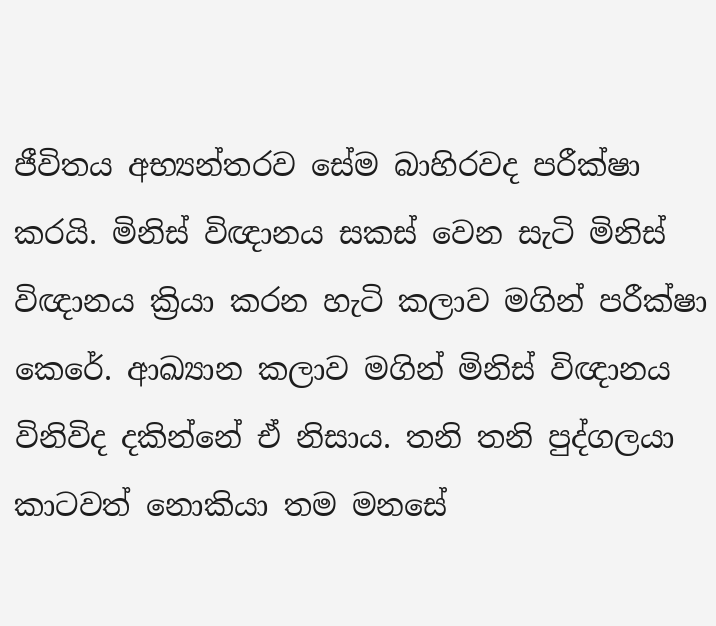ජීවිතය අභ්‍යන්තරව සේම බාහිරවද පරීක්ෂා කරයි. මිනිස් විඥානය සකස් වෙන සැටි මිනිස් විඥානය ක්‍රියා කරන හැටි කලාව මගින් පරීක්ෂා කෙරේ. ආඛ්‍යාන කලාව මගින් මිනිස් විඥානය විනිවිද දකින්නේ ඒ නිසාය. තනි තනි පුද්ගලයා කාටවත් නොකියා තම මනසේ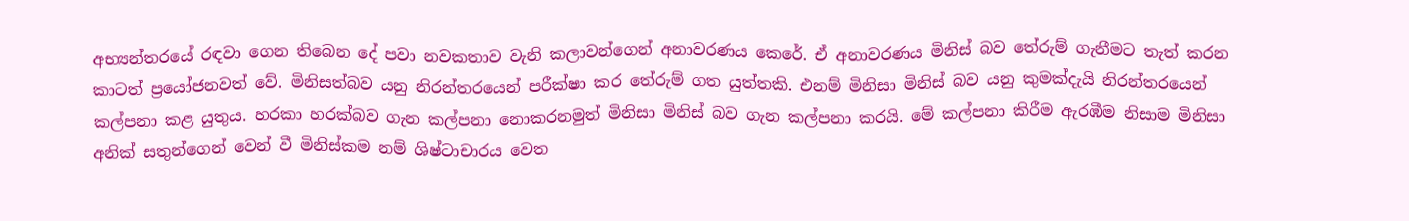අභ්‍යන්තරයේ රඳවා ගෙන තිබෙන දේ පවා නවකතාව වැනි කලාවන්ගෙන් අනාවරණය කෙරේ. ඒ අනාවරණය මිනිස් බව තේරුම් ගැනීමට තැත් කරන කාටත් ප්‍රයෝජනවත් වේ. මිනිසත්බව යනු නිරන්තරයෙන් පරීක්ෂා කර තේරුම් ගත යුත්තකි. එනම් මිනිසා මිනිස් බව යනු කුමක්දැයි නිරන්තරයෙන් කල්පනා කළ යුතුය. හරකා හරක්බව ගැන කල්පනා නොකරනමුත් මිනිසා මිනිස් බව ගැන කල්පනා කරයි. මේ කල්පනා කිරීම ඇරඹීම නිසාම මිනිසා අනික් සතුන්ගෙන් වෙන් වී මිනිස්කම නම් ශිෂ්ටාචාරය වෙත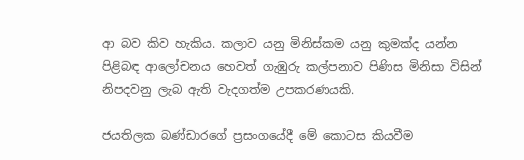ආ බව කිව හැකිය. කලාව යනු මිනිස්කම යනු කුමක්ද යන්න පිළිබඳ ආලෝචනය හෙවත් ගැඹුරු කල්පනාව පිණිස මිනිසා විසින් නිපදවනු ලැබ ඇති වැදගත්ම උපකරණයකි.

ජයතිලක බණ්ඩාරගේ ප්‍රසංගයේදී මේ කොටස කියවීම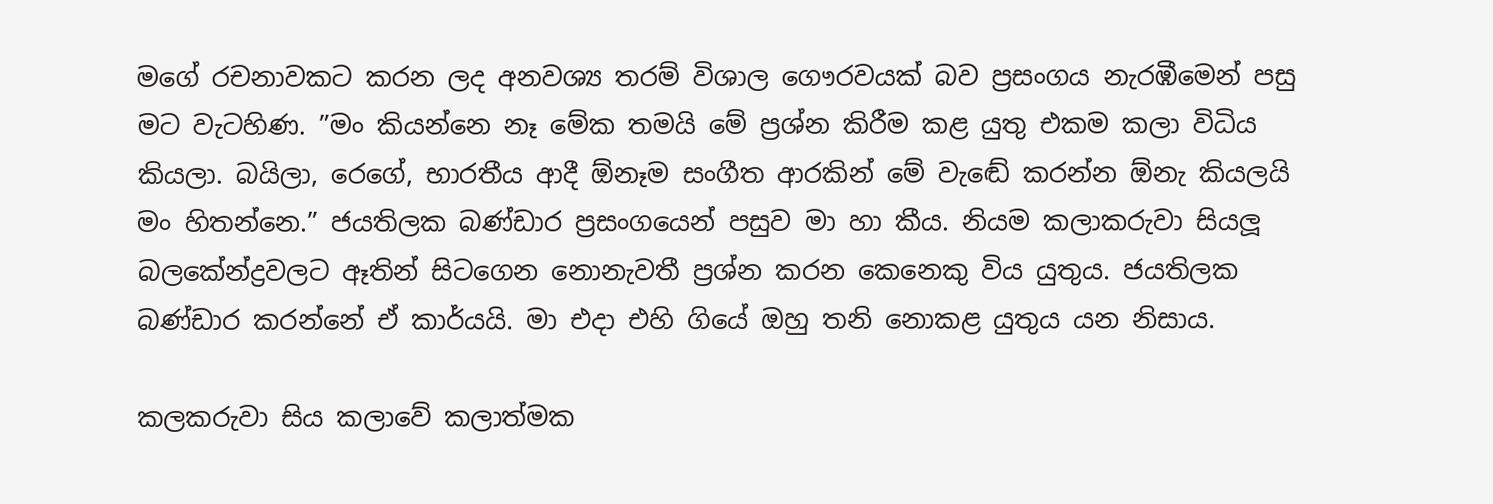මගේ රචනාවකට කරන ලද අනවශ්‍ය තරම් විශාල ගෞරවයක් බව ප්‍රසංගය නැරඹීමෙන් පසු මට වැටහිණ. ”මං කියන්නෙ නෑ මේක තමයි මේ ප්‍රශ්න කිරීම කළ යුතු එකම කලා විධිය කියලා. බයිලා, රෙගේ, භාරතීය ආදී ඕනෑම සංගීත ආරකින් මේ වැඬේ කරන්න ඕනැ කියලයි මං හිතන්නෙ.” ජයතිලක බණ්ඩාර ප්‍රසංගයෙන් පසුව මා හා කීය. නියම කලාකරුවා සියලූ බලකේන්ද්‍රවලට ඈතින් සිටගෙන නොනැවතී ප්‍රශ්න කරන කෙනෙකු විය යුතුය. ජයතිලක බණ්ඩාර කරන්නේ ඒ කාර්යයි. මා එදා එහි ගියේ ඔහු තනි නොකළ යුතුය යන නිසාය.

කලකරුවා සිය කලාවේ කලාත්මක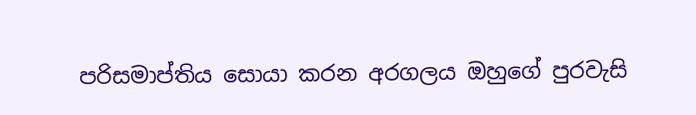පරිසමාප්තිය සොයා කරන අරගලය ඔහුගේ පුරවැසි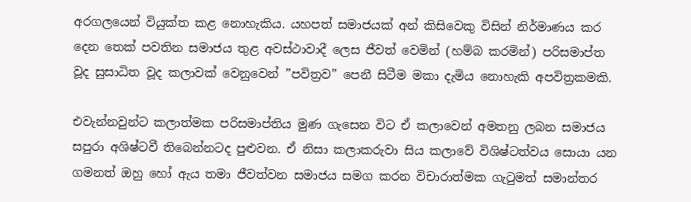අරගලයෙන් වියුක්ත කළ නොහැකිය. යහපත් සමාජයක් අන් කිසිවෙකු විසින් නිර්මාණය කර දෙන තෙක් පවතින සමාජය තුළ අවස්ථාවාදී ලෙස ජීවත් වෙමින් (හම්බ කරමින්) පරිසමාප්ත වූද සුසාධිත වූද කලාවක් වෙනුවෙන් ”පවිත්‍රව” පෙනී සිටීම මකා දැමිය නොහැකි අපවිත්‍රකමකි.

එවැන්නවුන්ට කලාත්මක පරිසමාප්තිය මුණ ගැසෙන විට ඒ කලාවෙන් අමතනු ලබන සමාජය සපුරා අශිෂ්ටවී තිබෙන්නටද පුළුවන. ඒ නිසා කලාකරුවා සිය කලාවේ විශිෂ්ටත්වය සොයා යන ගමනත් ඔහු හෝ ඇය තමා ජීවත්වන සමාජය සමග කරන විචාරාත්මක ගැටුමත් සමාන්තර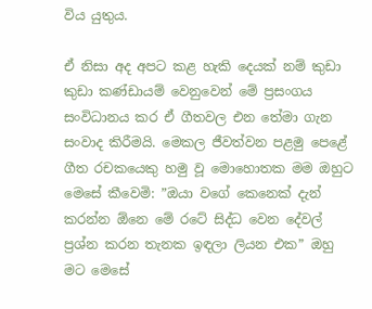විය යුතුය.

ඒ නිසා අද අපට කළ හැකි දෙයක් නම් කුඩා කුඩා කණ්ඩායම් වෙනුවෙන් මේ ප්‍රසංගය සංවිධානය කර ඒ ගීතවල එන තේමා ගැන සංවාද කිරීමයි. මෙකල ජීවත්වන පළමු පෙළේ ගීත රචකයෙකු හමු වූ මොහොතක මම ඔහුට මෙසේ කීවෙමි: ”ඔයා වගේ කෙනෙක් දැන් කරන්න ඕනෙ මේ රටේ සිද්ධ වෙන දේවල් ප්‍රශ්න කරන තැනක ඉඳලා ලියන එක” ඔහු මට මෙසේ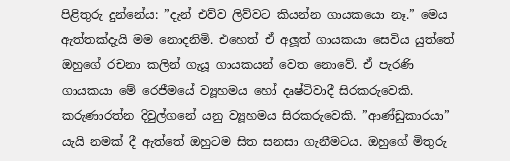පිළිතුරු දුන්නේය: ”දැන් එව්ව ලිව්වට කියන්න ගායකයො නෑ.” මෙය ඇත්තක්දැයි මම නොදනිමි. එහෙත් ඒ අලූත් ගායකයා සෙවිය යුත්තේ ඔහුගේ රචනා කලින් ගැයූ ගායකයන් වෙත නොවේ. ඒ පැරණි ගායකයා මේ රෙජීමයේ ව්‍යූහමය හෝ දෘෂ්ටිවාදී සිරකරුවෙකි. කරුණාරත්න දිවුල්ගනේ යනු ව්‍යූහමය සිරකරුවෙකි. ”ආණ්ඩුකාරයා” යැයි නමක් දී ඇත්තේ ඔහුටම සිත සනසා ගැනීමටය. ඔහුගේ මිතුරු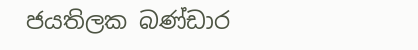ජයතිලක බණ්ඩාර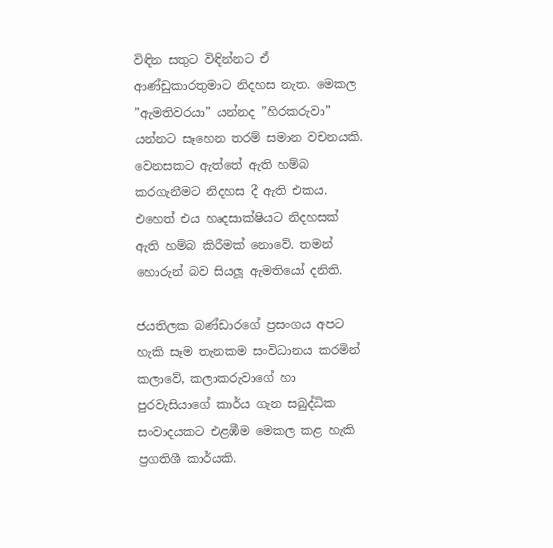විඳින සතුට විඳින්නට ඒ ආණ්ඩුකාරතුමාට නිදහස නැත. මෙකල ”ඇමතිවරයා” යන්නද ”හිරකරුවා” යන්නට සෑහෙන තරම් සමාන වචනයකි. වෙනසකට ඇත්තේ ඇති හම්බ කරගැනීමට නිදහස දී ඇති එකය. එහෙත් එය හෘදසාක්ෂියට නිදහසක් ඇති හම්බ කිරීමක් නොවේ. තමන් හොරුන් බව සියලූ ඇමතියෝ දනිති.

ජයතිලක බණ්ඩාරගේ ප්‍රසංගය අපට හැකි සෑම තැනකම සංවිධානය කරමින් කලාවේ, කලාකරුවාගේ හා පුරවැසියාගේ කාර්ය ගැන සබුද්ධික සංවාදයකට එළඹීම මෙකල කළ හැකි ප්‍රගතිශී කාර්යකි.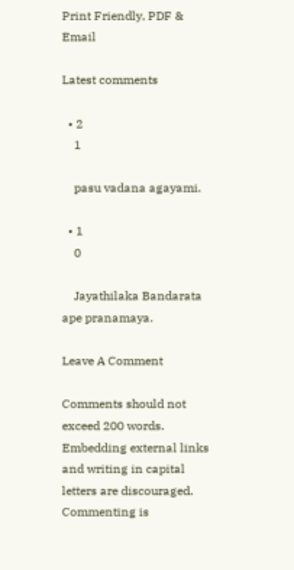Print Friendly, PDF & Email

Latest comments

  • 2
    1

    pasu vadana agayami.

  • 1
    0

    Jayathilaka Bandarata ape pranamaya.

Leave A Comment

Comments should not exceed 200 words. Embedding external links and writing in capital letters are discouraged. Commenting is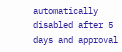automatically disabled after 5 days and approval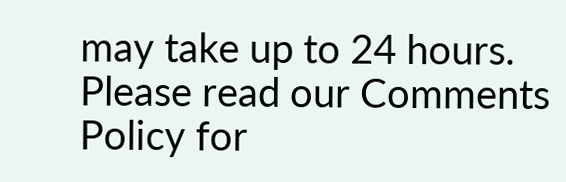may take up to 24 hours. Please read our Comments Policy for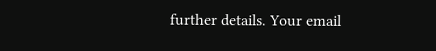further details. Your email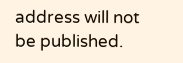address will not be published.